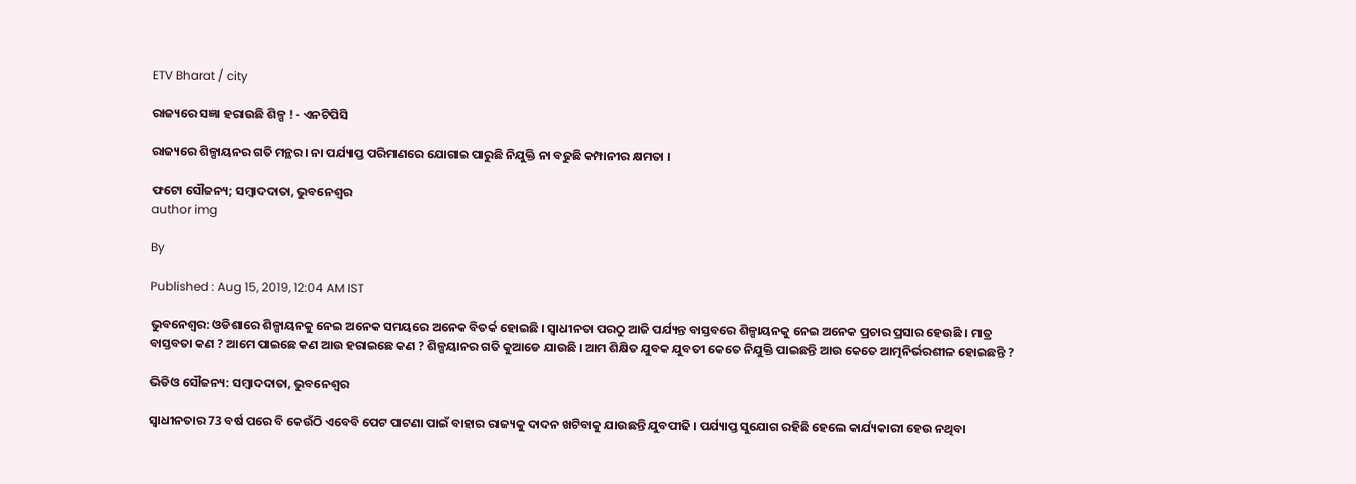ETV Bharat / city

ରାଜ୍ୟରେ ସଜ୍ଞା ହରାଉଛି ଶିଳ୍ପ ! - ଏନଟିପିସି

ରାଜ୍ୟରେ ଶିଳ୍ପାୟନର ଗତି ମନ୍ଥର । ନା ପର୍ଯ୍ୟାପ୍ତ ପରିମାଣରେ ଯୋଗାଇ ପାରୁଛି ନିଯୁକ୍ତି ନା ବଢୁଛି କମ୍ପାନୀର କ୍ଷମତା ।

ଫଟୋ ସୌଜନ୍ୟ; ସମ୍ବାଦଦାତା, ଭୁବନେଶ୍ବର
author img

By

Published : Aug 15, 2019, 12:04 AM IST

ଭୁବନେଶ୍ବର: ଓଡିଶାରେ ଶିଳ୍ପାୟନକୁ ନେଇ ଅନେକ ସମୟରେ ଅନେକ ବିତର୍କ ହୋଇଛି । ସ୍ବାଧୀନତା ପରଠୁ ଆଜି ପର୍ଯ୍ୟନ୍ତ ବାସ୍ତବରେ ଶିଳ୍ପାୟନକୁ ନେଇ ଅନେକ ପ୍ରଚାର ପ୍ରସାର ହେଉଛି । ମାତ୍ର ବାସ୍ତବତା କଣ ? ଆମେ ପାଇଛେ କଣ ଆଉ ହରାଇଛେ କଣ ? ଶିଳ୍ପୟାନର ଗତି କୁଆଡେ ଯାଉଛି । ଆମ ଶିକ୍ଷିତ ଯୁବକ ଯୁବତୀ କେତେ ନିଯୁକ୍ତି ପାଇଛନ୍ତି ଆଉ କେତେ ଆତ୍ମନିର୍ଭରଶୀଳ ହୋଇଛନ୍ତି ?

ଭିଡିଓ ସୌଜନ୍ୟ: ସମ୍ବାଦଦାତା, ଭୁବନେଶ୍ବର

ସ୍ବାଧୀନତାର 73 ବର୍ଷ ପରେ ବି କେଉଁଠି ଏବେବି ପେଟ ପାଟଣା ପାଇଁ ବାହାର ରାଜ୍ୟକୁ ଦାଦନ ଖଟିବାକୁ ଯାଉଛନ୍ତି ଯୁବପୀଢି । ପର୍ଯ୍ୟାପ୍ତ ସୁଯୋଗ ରହିଛି ହେଲେ କାର୍ଯ୍ୟକାରୀ ହେଉ ନଥିବା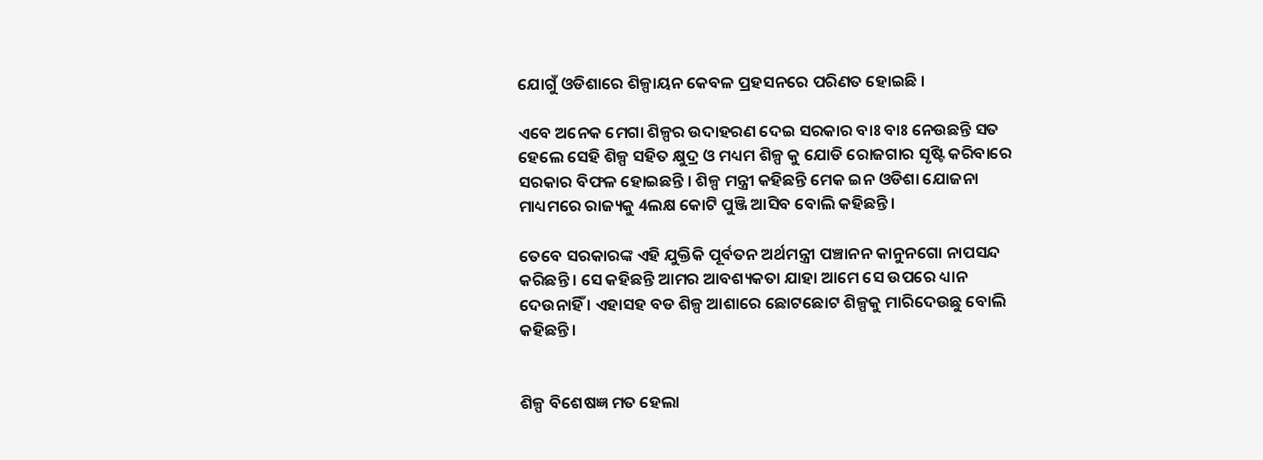ଯୋଗୁଁ ଓଡିଶାରେ ଶିଳ୍ପାୟନ କେବଳ ପ୍ରହସନରେ ପରିଣତ ହୋଇଛି ।

ଏବେ ଅନେକ ମେଗା ଶିଳ୍ପର ଉଦାହରଣ ଦେଇ ସରକାର ବାଃ ବାଃ ନେଉଛନ୍ତି ସତ ହେଲେ ସେହି ଶିଳ୍ପ ସହିତ କ୍ଷୁଦ୍ର ଓ ମଧ୍ୟମ ଶିଳ୍ପ କୁ ଯୋଡି ରୋଜଗାର ସୃଷ୍ଟି କରିବାରେ ସରକାର ବିଫଳ ହୋଇଛନ୍ତି । ଶିଳ୍ପ ମନ୍ତ୍ରୀ କହିଛନ୍ତି ମେକ ଇନ ଓଡିଶା ଯୋଜନା ମାଧ୍ୟମରେ ରାଜ୍ୟକୁ 4ଲକ୍ଷ କୋଟି ପୁଞ୍ଜି ଆସିବ ବୋଲି କହିଛନ୍ତି ।

ତେବେ ସରକାରଙ୍କ ଏହି ଯୁକ୍ତିକି ପୂର୍ବତନ ଅର୍ଥମନ୍ତ୍ରୀ ପଞ୍ଚାନନ କାନୁନଗୋ ନାପସନ୍ଦ କରିଛନ୍ତି । ସେ କହିଛନ୍ତି ଆମର ଆବଶ୍ୟକତା ଯାହା ଆମେ ସେ ଉପରେ ଧ୍ୟାନ ଦେଉନାହିଁ । ଏହାସହ ବଡ ଶିଳ୍ପ ଆଶାରେ ଛୋଟଛୋଟ ଶିଳ୍ପକୁ ମାରିଦେଉଛୁ ବୋଲି କହିଛନ୍ତି ।


ଶିଳ୍ପ ବିଶେଷଜ୍ଞ ମତ ହେଲା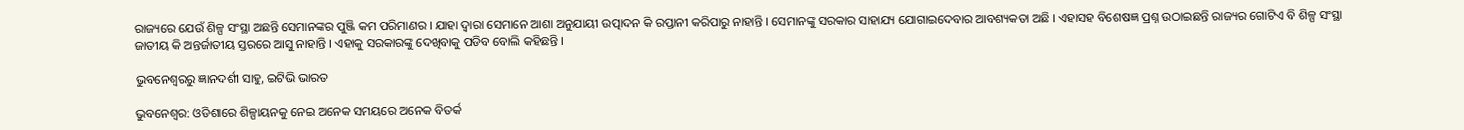ରାଜ୍ୟରେ ଯେଉଁ ଶିଳ୍ପ ସଂସ୍ଥା ଅଛନ୍ତି ସେମାନଙ୍କର ପୁଞ୍ଜି କମ ପରିମାଣର । ଯାହା ଦ୍ବାରା ସେମାନେ ଆଶା ଅନୁଯାୟୀ ଉତ୍ପାଦନ କି ରପ୍ତାନୀ କରିପାରୁ ନାହାନ୍ତି । ସେମାନଙ୍କୁ ସରକାର ସାହାଯ୍ୟ ଯୋଗାଇଦେବାର ଆବଶ୍ୟକତା ଅଛି । ଏହାସହ ବିଶେଷଜ୍ଞ ପ୍ରଶ୍ନ ଉଠାଇଛନ୍ତି ରାଜ୍ୟର ଗୋଟିଏ ବି ଶିଳ୍ପ ସଂସ୍ଥା ଜାତୀୟ କି ଅନ୍ତର୍ଜାତୀୟ ସ୍ତରରେ ଆସୁ ନାହାନ୍ତି । ଏହାକୁ ସରକାରଙ୍କୁ ଦେଖିବାକୁ ପଡିବ ବୋଲି କହିଛନ୍ତି ।

ଭୁବନେଶ୍ବରରୁ ଜ୍ଞାନଦର୍ଶୀ ସାହୁ, ଇଟିଭି ଭାରତ

ଭୁବନେଶ୍ବର: ଓଡିଶାରେ ଶିଳ୍ପାୟନକୁ ନେଇ ଅନେକ ସମୟରେ ଅନେକ ବିତର୍କ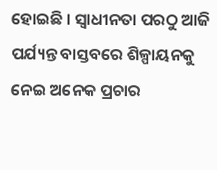ହୋଇଛି । ସ୍ବାଧୀନତା ପରଠୁ ଆଜି ପର୍ଯ୍ୟନ୍ତ ବାସ୍ତବରେ ଶିଳ୍ପାୟନକୁ ନେଇ ଅନେକ ପ୍ରଚାର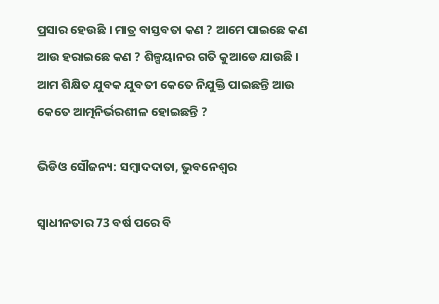ପ୍ରସାର ହେଉଛି । ମାତ୍ର ବାସ୍ତବତା କଣ ? ଆମେ ପାଇଛେ କଣ ଆଉ ହରାଇଛେ କଣ ? ଶିଳ୍ପୟାନର ଗତି କୁଆଡେ ଯାଉଛି । ଆମ ଶିକ୍ଷିତ ଯୁବକ ଯୁବତୀ କେତେ ନିଯୁକ୍ତି ପାଇଛନ୍ତି ଆଉ କେତେ ଆତ୍ମନିର୍ଭରଶୀଳ ହୋଇଛନ୍ତି ?

ଭିଡିଓ ସୌଜନ୍ୟ: ସମ୍ବାଦଦାତା, ଭୁବନେଶ୍ବର

ସ୍ବାଧୀନତାର 73 ବର୍ଷ ପରେ ବି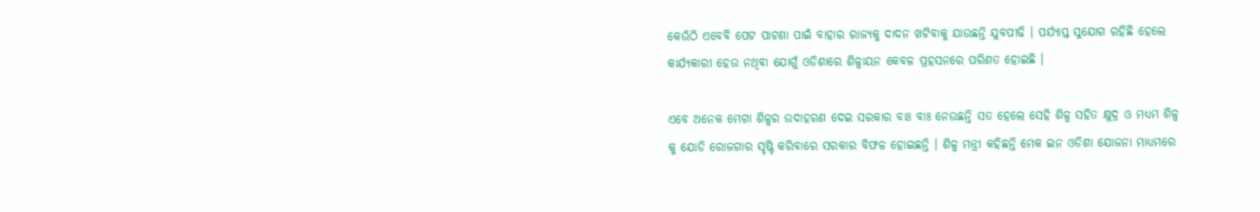କେଉଁଠି ଏବେବି ପେଟ ପାଟଣା ପାଇଁ ବାହାର ରାଜ୍ୟକୁ ଦାଦନ ଖଟିବାକୁ ଯାଉଛନ୍ତି ଯୁବପୀଢି । ପର୍ଯ୍ୟାପ୍ତ ସୁଯୋଗ ରହିଛି ହେଲେ କାର୍ଯ୍ୟକାରୀ ହେଉ ନଥିବା ଯୋଗୁଁ ଓଡିଶାରେ ଶିଳ୍ପାୟନ କେବଳ ପ୍ରହସନରେ ପରିଣତ ହୋଇଛି ।

ଏବେ ଅନେକ ମେଗା ଶିଳ୍ପର ଉଦାହରଣ ଦେଇ ସରକାର ବାଃ ବାଃ ନେଉଛନ୍ତି ସତ ହେଲେ ସେହି ଶିଳ୍ପ ସହିତ କ୍ଷୁଦ୍ର ଓ ମଧ୍ୟମ ଶିଳ୍ପ କୁ ଯୋଡି ରୋଜଗାର ସୃଷ୍ଟି କରିବାରେ ସରକାର ବିଫଳ ହୋଇଛନ୍ତି । ଶିଳ୍ପ ମନ୍ତ୍ରୀ କହିଛନ୍ତି ମେକ ଇନ ଓଡିଶା ଯୋଜନା ମାଧ୍ୟମରେ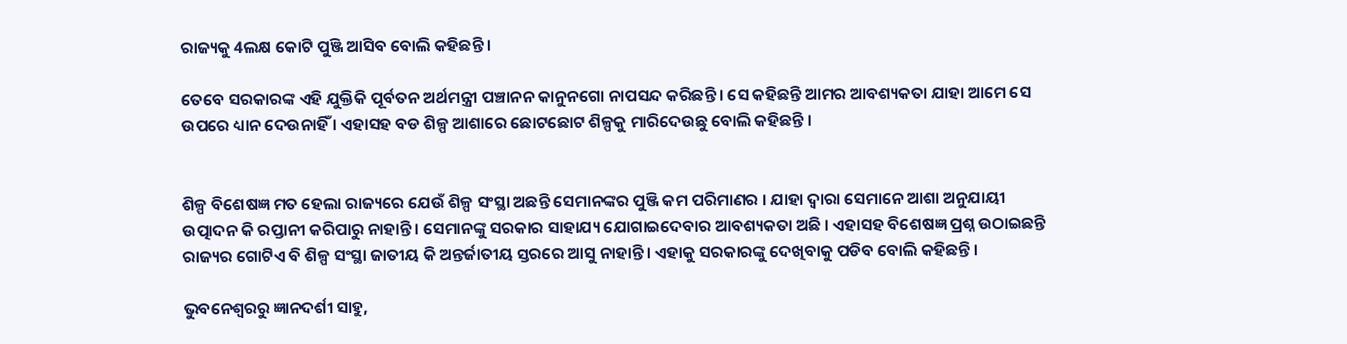ରାଜ୍ୟକୁ 4ଲକ୍ଷ କୋଟି ପୁଞ୍ଜି ଆସିବ ବୋଲି କହିଛନ୍ତି ।

ତେବେ ସରକାରଙ୍କ ଏହି ଯୁକ୍ତିକି ପୂର୍ବତନ ଅର୍ଥମନ୍ତ୍ରୀ ପଞ୍ଚାନନ କାନୁନଗୋ ନାପସନ୍ଦ କରିଛନ୍ତି । ସେ କହିଛନ୍ତି ଆମର ଆବଶ୍ୟକତା ଯାହା ଆମେ ସେ ଉପରେ ଧ୍ୟାନ ଦେଉନାହିଁ । ଏହାସହ ବଡ ଶିଳ୍ପ ଆଶାରେ ଛୋଟଛୋଟ ଶିଳ୍ପକୁ ମାରିଦେଉଛୁ ବୋଲି କହିଛନ୍ତି ।


ଶିଳ୍ପ ବିଶେଷଜ୍ଞ ମତ ହେଲା ରାଜ୍ୟରେ ଯେଉଁ ଶିଳ୍ପ ସଂସ୍ଥା ଅଛନ୍ତି ସେମାନଙ୍କର ପୁଞ୍ଜି କମ ପରିମାଣର । ଯାହା ଦ୍ବାରା ସେମାନେ ଆଶା ଅନୁଯାୟୀ ଉତ୍ପାଦନ କି ରପ୍ତାନୀ କରିପାରୁ ନାହାନ୍ତି । ସେମାନଙ୍କୁ ସରକାର ସାହାଯ୍ୟ ଯୋଗାଇଦେବାର ଆବଶ୍ୟକତା ଅଛି । ଏହାସହ ବିଶେଷଜ୍ଞ ପ୍ରଶ୍ନ ଉଠାଇଛନ୍ତି ରାଜ୍ୟର ଗୋଟିଏ ବି ଶିଳ୍ପ ସଂସ୍ଥା ଜାତୀୟ କି ଅନ୍ତର୍ଜାତୀୟ ସ୍ତରରେ ଆସୁ ନାହାନ୍ତି । ଏହାକୁ ସରକାରଙ୍କୁ ଦେଖିବାକୁ ପଡିବ ବୋଲି କହିଛନ୍ତି ।

ଭୁବନେଶ୍ବରରୁ ଜ୍ଞାନଦର୍ଶୀ ସାହୁ,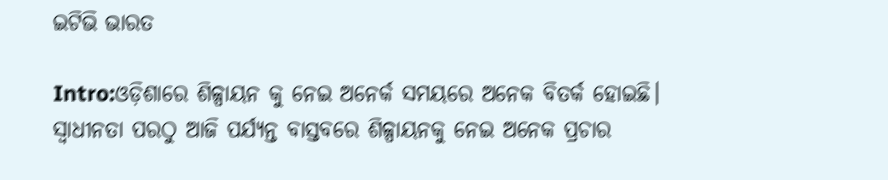ଇଟିଭି ଭାରତ

Intro:ଓଡ଼ିଶାରେ ଶିଳ୍ପାୟନ କୁ ନେଇ ଅନେର୍କ ସମୟରେ ଅନେକ ବିତର୍କ ହୋଇଛି। ସ୍ୱାଧୀନତା ପରଠୁ ଆଜି ପର୍ଯ୍ୟନ୍ତ ବାସ୍ତବରେ ଶିଳ୍ପାୟନକୁ ନେଇ ଅନେକ ପ୍ରଚାର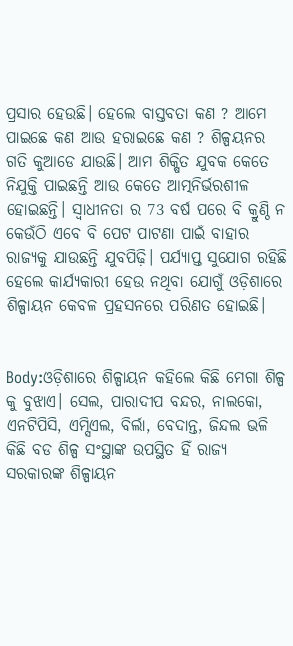ପ୍ରସାର ହେଉଛି। ହେଲେ ବାସ୍ତବତା କଣ ? ଆମେ ପାଇଛେ କଣ ଆଉ ହରାଇଛେ କଣ ? ଶିଳ୍ପୟନର ଗତି କୁଆଡେ ଯାଉଛି। ଆମ ଶିକ୍ଷିତ ଯୁବକ କେତେ ନିଯୁକ୍ତି ପାଇଛନ୍ତି ଆଉ କେତେ ଆତ୍ମନିର୍ଭରଶୀଳ ହୋଇଛନ୍ତି। ସ୍ୱାଧୀନତା ର 73 ବର୍ଷ ପରେ ବି କ୍ରୁଣ୍ଠି ନ କେଉଁଠି ଏବେ ବି ପେଟ ପାଟଣା ପାଇଁ ବାହାର ରାଜ୍ୟକୁ ଯାଉଛନ୍ତି ଯୁବପିଢ଼ି। ପର୍ଯ୍ୟାପ୍ତ ସୁଯୋଗ ରହିଛି ହେଲେ କାର୍ଯ୍ୟକାରୀ ହେଉ ନଥିବା ଯୋଗୁଁ ଓଡ଼ିଶାରେ ଶିଳ୍ପାୟନ କେବଳ ପ୍ରହସନରେ ପରିଣତ ହୋଇଛି।


Body:ଓଡ଼ିଶାରେ ଶିଳ୍ପାୟନ କହିଲେ କିଛି ମେଗା ଶିଳ୍ପ କୁ ବୁଝାଏ। ସେଲ, ପାରାଦୀପ ବନ୍ଦର, ନାଲକୋ, ଏନଟିପିସି, ଏମ୍ସିଏଲ, ବିର୍ଲା, ବେଦାନ୍ତ, ଜିନ୍ଦଲ ଭଳି କିଛି ବଡ ଶିଳ୍ପ ସଂସ୍ଥାଙ୍କ ଉପସ୍ଥିତ ହିଁ ରାଜ୍ୟ ସରକାରଙ୍କ ଶିଳ୍ପାୟନ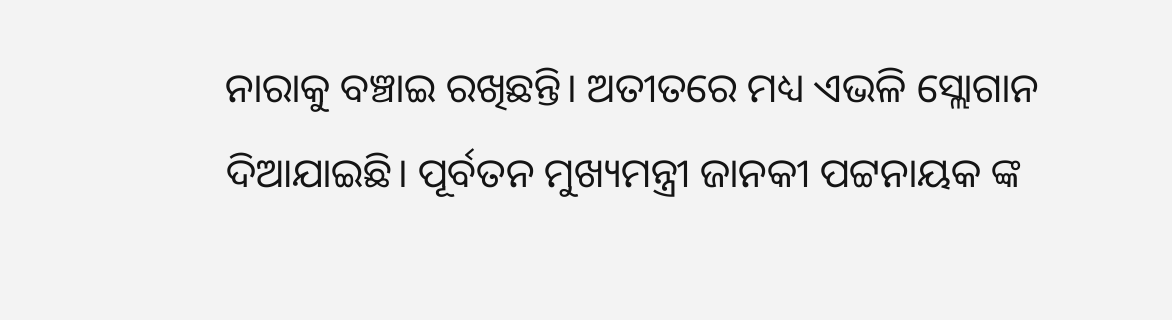ନାରାକୁ ବଞ୍ଚାଇ ରଖିଛନ୍ତି। ଅତୀତରେ ମଧ୍ୟ ଏଭଳି ସ୍ଲୋଗାନ ଦିଆଯାଇଛି। ପୂର୍ବତନ ମୁଖ୍ୟମନ୍ତ୍ରୀ ଜାନକୀ ପଟ୍ଟନାୟକ ଙ୍କ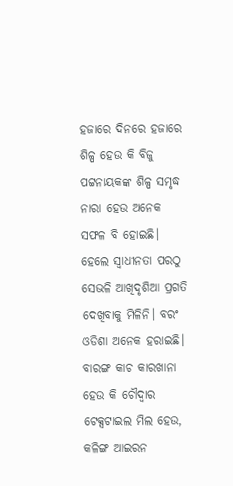ହଜାରେ ଦିନରେ ହଜାରେ ଶିଳ୍ପ ହେଉ କି ବିଜୁ ପଟ୍ଟନାୟକଙ୍କ ଶିଳ୍ପ ସମୃଦ୍ଧ ନାରା ହେଉ ଅନେକ ସଫଳ ବି ହୋଇଛି। ହେଲେ ସ୍ଵାଧୀନତା ପରଠୁ ସେଭଳି ଆଖିଦୃଶିଆ ପ୍ରଗତି ଦେଖିବାକୁ ମିଳିନି। ବରଂ ଓଡିଶା ଅନେକ ହରାଇଛି। ବାରଙ୍ଗ କାଚ କାରଖାନା ହେଉ କି ଚୌଦ୍ଵାର ଟେକ୍ସଟାଇଲ ମିଲ ହେଉ, କଳିଙ୍ଗ ଆଇରନ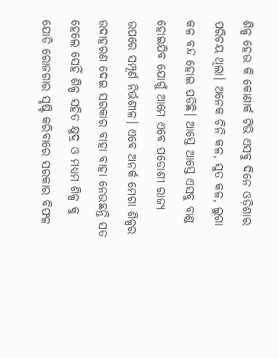ଶିଳ୍ପ ହେଉ କି କୋଣାର୍କ ଟିଭି ଏସବୁ ଦିନେ ଓଡ଼ିଶାର ପରିଚୟ ଥିଲା। ଅନେକ ଚିନି କଳ, ସୁତ କଳ, ଲୁଗା କଳ ବନ୍ଦ ହୋଇ ପଡିଛି। ଆସ୍ତେ ଆସ୍ତେ ଏସବୁ ବାଣ୍ଡ ହୋଇଯିବ ଯୋଗୁଁ ଆମେ ଏବେ ପଡୋଶୀ ରାଜ୍ୟ ଉପରେ ସମ୍ପୂର୍ଣ ନିର୍ଭଶୀଳ। ଏବେ ଅନର୍କ ମେଗା ଶିଳ୍ପର ଉଦାହରଣ ଦେଇ ସରକାର ବାହା ବାହା ନେଉଛନ୍ତି ସତ ହେଲେ ସେହିଁ ଶିଳ୍ପ ସହିତ କ୍ଷୁଦ୍ର ଓ ମଧ୍ୟମ ଶିଳ୍ପ କୁ ଯୋଡି ରୋଜଗାର ସୃଷ୍ଟି କରିବାରେ ସରକାର ବିଫଳ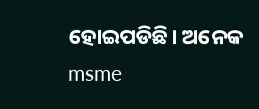ହୋଇପଡିଛି। ଅନେକ msme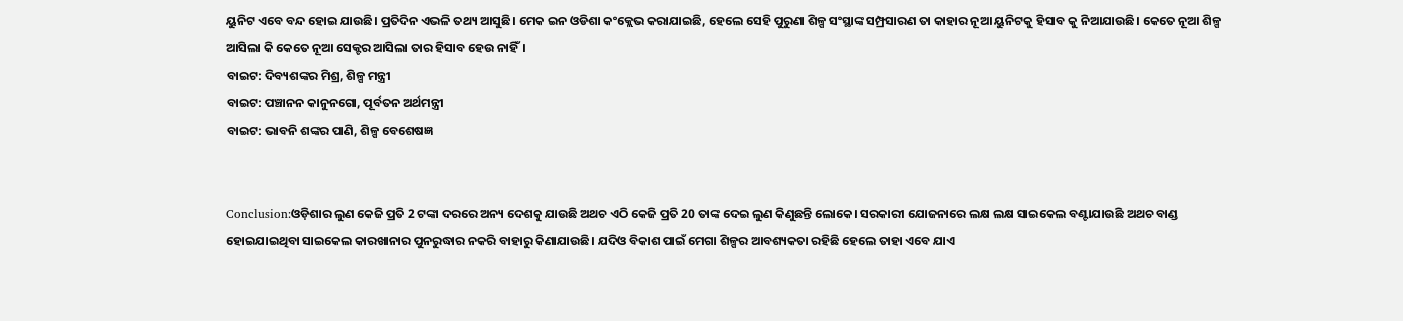ୟୁନିଟ ଏବେ ବନ୍ଦ ହୋଇ ଯାଉଛି। ପ୍ରତିଦିନ ଏଭଳି ତଥ୍ୟ ଆସୁଛି। ମେକ ଇନ ଓଡିଶା କଂକ୍ଲେଭ କରାଯାଇଛି, ହେଲେ ସେହି ପୁରୁଣା ଶିଳ୍ପ ସଂସ୍ଥାଙ୍କ ସମ୍ପ୍ରସାରଣ ତା କାହାର ନୂଆ ୟୁନିଟକୁ ହିସାବ କୁ ନିଆଯାଉଛି। କେତେ ନୂଆ ଶିଳ୍ପ ଆସିଲା କି କେତେ ନୂଆ ସେକ୍ଟର ଆସିଲା ତାର ହିସାବ ହେଉ ନାହିଁ।
ବାଇଟ: ଦିବ୍ୟଶଙ୍କର ମିଶ୍ର, ଶିଳ୍ପ ମନ୍ତ୍ରୀ
ବାଇଟ: ପଞ୍ଚାନନ କାନୁନଗୋ, ପୂର୍ବତନ ଅର୍ଥମନ୍ତ୍ରୀ
ବାଇଟ: ଭାବନି ଶଙ୍କର ପାଣି, ଶିଳ୍ପ ବେଶେଷଜ୍ଞ


Conclusion:ଓଡ଼ିଶାର ଲୁଣ କେଜି ପ୍ରତି 2 ଟଙ୍କା ଦରରେ ଅନ୍ୟ ଦେଶକୁ ଯାଉଛି ଅଥଚ ଏଠି କେଜି ପ୍ରତି 20 ତାଙ୍କ ଦେଇ ଲୁଣ କିଣୁଛନ୍ତି ଲୋକେ। ସରକାରୀ ଯୋଜନାରେ ଲକ୍ଷ ଲକ୍ଷ ସାଇକେଲ ବଣ୍ଟାଯାଉଛି ଅଥଚ ବାଣ୍ଡ ହୋଇଯାଇଥିବା ସାଇକେଲ କାରଖାନାର ପୁନରୁଦ୍ଧାର ନକରି ବାହାରୁ କିଣାଯାଉଛି। ଯଦିଓ ବିକାଶ ପାଇଁ ମେଗା ଶିଳ୍ପର ଆବଶ୍ୟକତା ରହିଛି ହେଲେ ତାହା ଏବେ ଯାଏ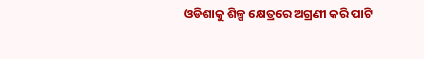ଓଡିଶାକୁ ଶିଳ୍ପ କ୍ଷେତ୍ରରେ ଅଗ୍ରଣୀ କରି ପାଟି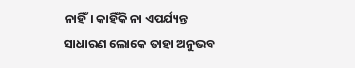ନାହିଁ। କାହିଁକି ନା ଏପର୍ଯ୍ୟନ୍ତ ସାଧାରଣ ଲୋକେ ତାହା ଅନୁଭବ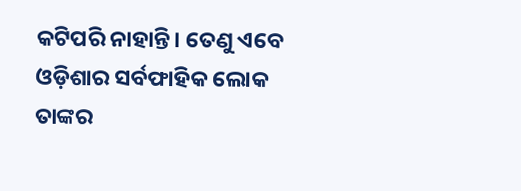କଟିପରି ନାହାନ୍ତି। ତେଣୁ ଏବେ ଓଡ଼ିଶାର ସର୍ବଫାହିକ ଲୋକ ତାଙ୍କର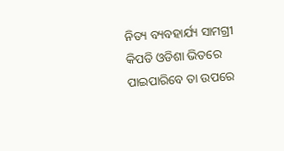ନିତ୍ୟ ବ୍ୟବହାର୍ଯ୍ୟ ସାମଗ୍ରୀ କିପତି ଓଡିଶା ଭିତରେ ପାଇପାରିବେ ତା ଉପରେ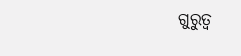ଗୁରୁତ୍ୱ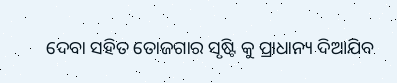ଦେବା ସହିତ ତୋଜଗାର ସୃଷ୍ଟି କୁ ପ୍ରାଧାନ୍ୟ ଦିଆଯିବ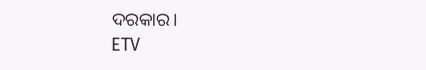ଦରକାର।
ETV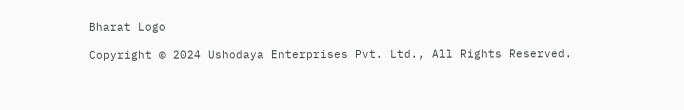Bharat Logo

Copyright © 2024 Ushodaya Enterprises Pvt. Ltd., All Rights Reserved.